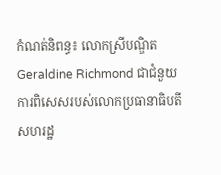កំណត់និពន្ធ៖ លោកស្រីបណ្ឌិត Geraldine Richmond ជាជំនួយការពិសេសរបស់លោកប្រធានាធិបតីសហរដ្ឋ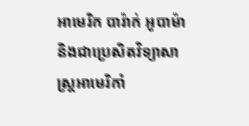អាមេរិក បារ៉ាក់ អូបាម៉ា និងជាប្រេសិតវិទ្យាសាស្រ្តអាមេរិកាំ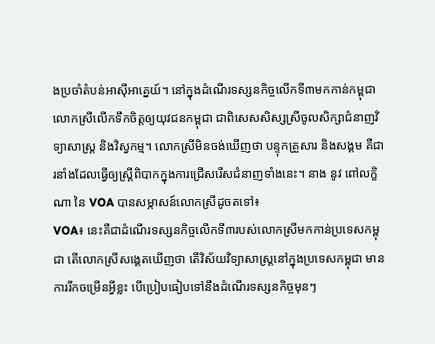ងប្រចាំតំបន់អាស៊ីអាគ្នេយ៍។ នៅក្នុងដំណើរទស្សនកិច្ចលើកទី៣មកកាន់កម្ពុជា លោកស្រីលើកទឹកចិត្តឲ្យយុវជនកម្ពុជា ជាពិសេសសិស្សស្រីចូលសិក្សាជំនាញវិទ្យាសាស្រ្ត និងវិស្វកម្ម។ លោកស្រីមិនចង់ឃើញថា បន្ទុកគ្រួសារ និងសង្គម គឺជារនាំងដែលធ្វើឲ្យស្រ្តីពិបាកក្នុងការជ្រើសរើសជំនាញទាំងនេះ។ នាង នូវ ពៅលក្ខិណា នៃ VOA បានសម្ភាសន៍លោកស្រីដូចតទៅ៖
VOA៖ នេះគឺជាដំណើរទស្សនកិច្ចលើកទី៣របស់លោកស្រីមកកាន់ប្រទេសកម្ពុជា តើលោកស្រីសង្គេតឃើញថា តើវិស័យវិទ្យាសាស្រ្តនៅក្នុងប្រទេសកម្ពុជា មានការរីកចម្រើនអ្វីខ្លះ បើប្រៀបធៀបទៅនឹងដំណើរទស្សនកិច្ចមុនៗ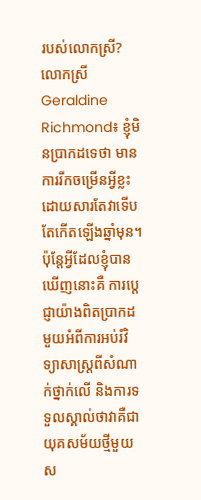របស់លោកស្រី?
លោកស្រី Geraldine Richmond៖ ខ្ញុំមិនប្រាកដទេថា មានការរីកចម្រើនអ្វីខ្លះ ដោយសារតែវាទើបតែកើតឡើងឆ្នាំមុន។ ប៉ុន្តែអ្វីដែលខ្ញុំបានឃើញនោះគឺ ការប្តេជ្ញាយ៉ាងពិតប្រាកដមួយអំពីការអប់រំវិទ្យាសាស្រ្តពីសំណាក់ថ្នាក់លើ និងការទទួលស្គាល់ថាវាគឺជា យុគសម័យថ្មីមួយស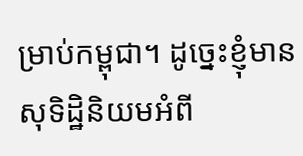ម្រាប់កម្ពុជា។ ដូច្នេះខ្ញុំមានសុទិដ្ឋិនិយមអំពី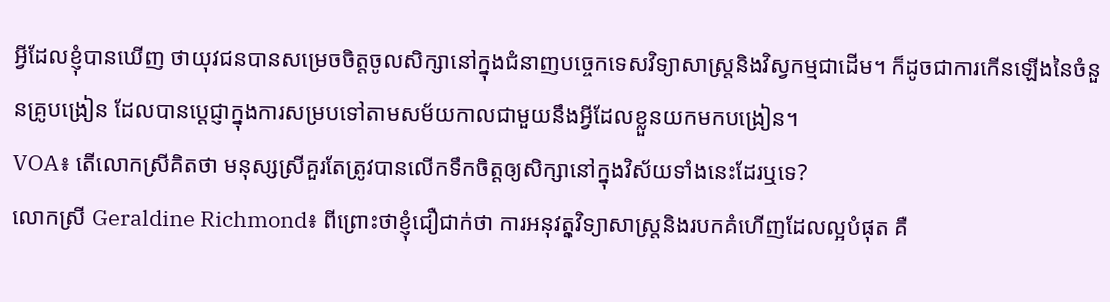អ្វីដែលខ្ញុំបានឃើញ ថាយុវជនបានសម្រេចចិត្តចូលសិក្សានៅក្នុងជំនាញបច្ចេកទេសវិទ្យាសាស្រ្តនិងវិស្វកម្មជាដើម។ ក៏ដូចជាការកើនឡើងនៃចំនួនគ្រូបង្រៀន ដែលបានប្តេជ្ញាក្នុងការសម្របទៅតាមសម័យកាលជាមួយនឹងអ្វីដែលខ្លួនយកមកបង្រៀន។
VOA៖ តើលោកស្រីគិតថា មនុស្សស្រីគួរតែត្រូវបានលើកទឹកចិត្តឲ្យសិក្សានៅក្នុងវិស័យទាំងនេះដែរឬទេ?
លោកស្រី Geraldine Richmond៖ ពីព្រោះថាខ្ញុំជឿជាក់ថា ការអនុវតុ្តវិទ្យាសាស្រ្តនិងរបកគំហើញដែលល្អបំផុត គឺ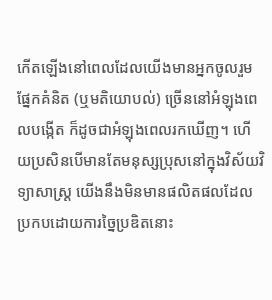កើតឡើងនៅពេលដែលយើងមានអ្នកចូលរួមផ្នែកគំនិត (ឬមតិយោបល់) ច្រើននៅអំឡុងពេលបង្កើត ក៏ដូចជាអំឡុងពេលរកឃើញ។ ហើយប្រសិនបើមានតែមនុស្សប្រុសនៅក្នុងវិស័យវិទ្យាសាស្រ្ត យើងនឹងមិនមានផលិតផលដែលប្រកបដោយការច្នៃប្រឌិតនោះ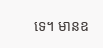ទេ។ មានឧ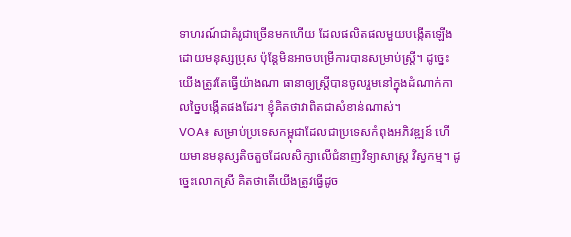ទាហរណ៍ជាគំរូជាច្រើនមកហើយ ដែលផលិតផលមួយបង្កើតឡើងដោយមនុស្សប្រុស ប៉ុន្តែមិនអាចបម្រើការបានសម្រាប់ស្រ្តី។ ដូច្នេះយើងត្រូវតែធ្វើយ៉ាងណា ធានាឲ្យស្រ្តីបានចូលរួមនៅក្នុងដំណាក់កាលច្នៃបង្កើតផងដែរ។ ខ្ញុំគិតថាវាពិតជាសំខាន់ណាស់។
VOA៖ សម្រាប់ប្រទេសកម្ពុជាដែលជាប្រទេសកំពុងអភិវឌ្ឍន៍ ហើយមានមនុស្សតិចតួចដែលសិក្សាលើជំនាញវិទ្យាសាស្រ្ត វិស្វកម្ម។ ដូច្នេះលោកស្រី គិតថាតើយើងត្រូវធ្វើដូច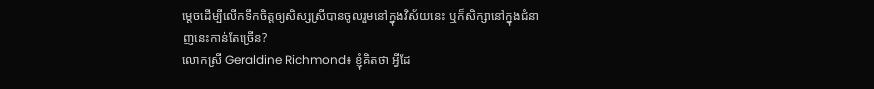ម្តេចដើម្បីលើកទឹកចិត្តឲ្យសិស្សស្រីបានចូលរួមនៅក្នុងវិស័យនេះ ឬក៏សិក្សានៅក្នុងជំនាញនេះកាន់តែច្រើន?
លោកស្រី Geraldine Richmond៖ ខ្ញុំគិតថា អ្វីដែ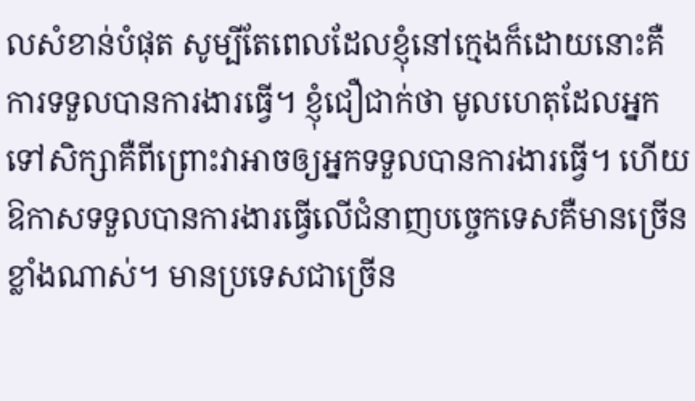លសំខាន់បំផុត សូម្បីតែពេលដែលខ្ញុំនៅក្មេងក៏ដោយនោះគឺ ការទទួលបានការងារធ្វើ។ ខ្ញុំជឿជាក់ថា មូលហេតុដែលអ្នកទៅសិក្សាគឺពីព្រោះវាអាចឲ្យអ្នកទទួលបានការងារធ្វើ។ ហើយឱកាសទទួលបានការងារធ្វើលើជំនាញបច្ចេកទេសគឺមានច្រើនខ្លាំងណាស់។ មានប្រទេសជាច្រើន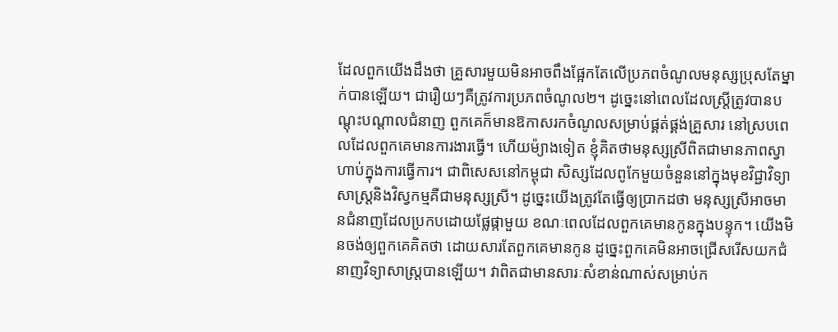ដែលពួកយើងដឹងថា គ្រួសារមួយមិនអាចពឹងផ្អែកតែលើប្រភពចំណូលមនុស្សប្រុសតែម្នាក់បានឡើយ។ ជារឿយៗគឺត្រូវការប្រភពចំណូល២។ ដូច្នេះនៅពេលដែលស្រ្តីត្រូវបានបណ្តុះបណ្តាលជំនាញ ពួកគេក៏មានឱកាសរកចំណូលសម្រាប់ផ្គត់ផ្គង់គ្រួសារ នៅស្របពេលដែលពួកគេមានការងារធ្វើ។ ហើយម៉្យាងទៀត ខ្ញុំគិតថាមនុស្សស្រីពិតជាមានភាពស្វាហាប់ក្នុងការធ្វើការ។ ជាពិសេសនៅកម្ពុជា សិស្សដែលពូកែមួយចំនួននៅក្នុងមុខវិជ្ជាវិទ្យាសាស្រ្តនិងវិស្វកម្មគឺជាមនុស្សស្រី។ ដូច្នេះយើងត្រូវតែធ្វើឲ្យប្រាកដថា មនុស្សស្រីអាចមានជំនាញដែលប្រកបដោយផ្លែផ្កាមួយ ខណៈពេលដែលពួកគេមានកូនក្នុងបន្ទុក។ យើងមិនចង់ឲ្យពួកគេគិតថា ដោយសារតែពួកគេមានកូន ដូច្នេះពួកគេមិនអាចជ្រើសរើសយកជំនាញវិទ្យាសាស្រ្តបានឡើយ។ វាពិតជាមានសារៈសំខាន់ណាស់សម្រាប់ក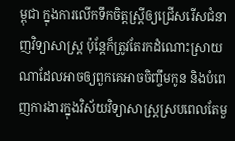ម្ពុជា ក្នុងការលើកទឹកចិត្តស្រ្តីឲ្យជ្រើសរើសជំនាញវិទ្យាសាស្រ្ត ប៉ុន្តែក៏ត្រូវតែរកដំណោះស្រាយណាដែលអាចឲ្យពួកគេអាចចិញ្ចឹមកូន និងបំពេញការងារក្នុងវិស័យវិទ្យាសាស្រ្តស្របពេលតែមួ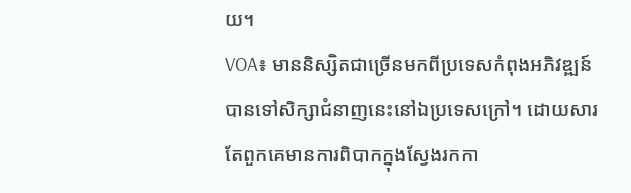យ។
VOA៖ មាននិស្សិតជាច្រើនមកពីប្រទេសកំពុងអភិវឌ្ឍន៍បានទៅសិក្សាជំនាញនេះនៅឯប្រទេសក្រៅ។ ដោយសារតែពួកគេមានការពិបាកក្នុងស្វែងរកកា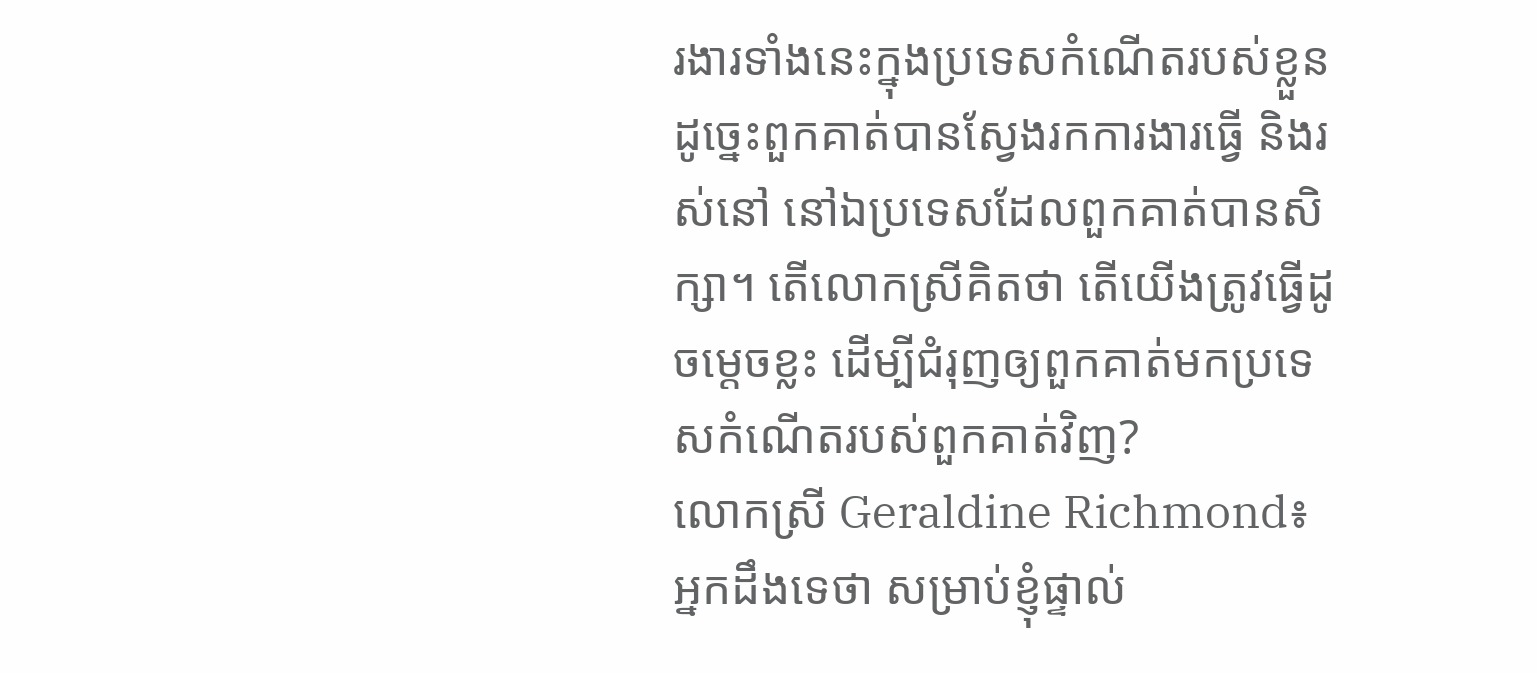រងារទាំងនេះក្នុងប្រទេសកំណើតរបស់ខ្លួន ដូច្នេះពួកគាត់បានស្វែងរកការងារធ្វើ និងរស់នៅ នៅឯប្រទេសដែលពួកគាត់បានសិក្សា។ តើលោកស្រីគិតថា តើយើងត្រូវធ្វើដូចម្តេចខ្លះ ដើម្បីជំរុញឲ្យពួកគាត់មកប្រទេសកំណើតរបស់ពួកគាត់វិញ?
លោកស្រី Geraldine Richmond៖ អ្នកដឹងទេថា សម្រាប់ខ្ញុំផ្ទាល់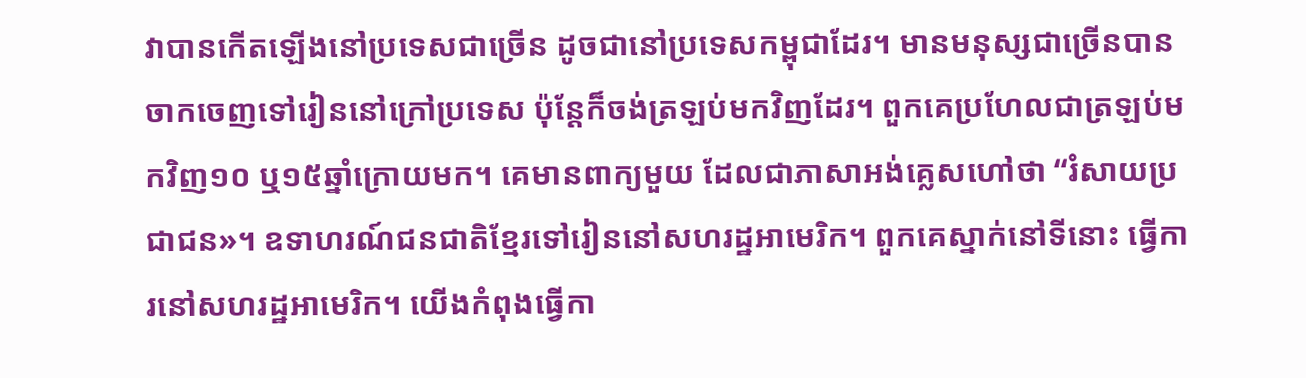វាបានកើតឡើងនៅប្រទេសជាច្រើន ដូចជានៅប្រទេសកម្ពុជាដែរ។ មានមនុស្សជាច្រើនបានចាកចេញទៅរៀននៅក្រៅប្រទេស ប៉ុន្តែក៏ចង់ត្រឡប់មកវិញដែរ។ ពួកគេប្រហែលជាត្រឡប់មកវិញ១០ ឬ១៥ឆ្នាំក្រោយមក។ គេមានពាក្យមួយ ដែលជាភាសាអង់គ្លេសហៅថា “រំសាយប្រជាជន»។ ឧទាហរណ៍ជនជាតិខ្មែរទៅរៀននៅសហរដ្ឋអាមេរិក។ ពួកគេស្នាក់នៅទីនោះ ធ្វើការនៅសហរដ្ឋអាមេរិក។ យើងកំពុងធ្វើកា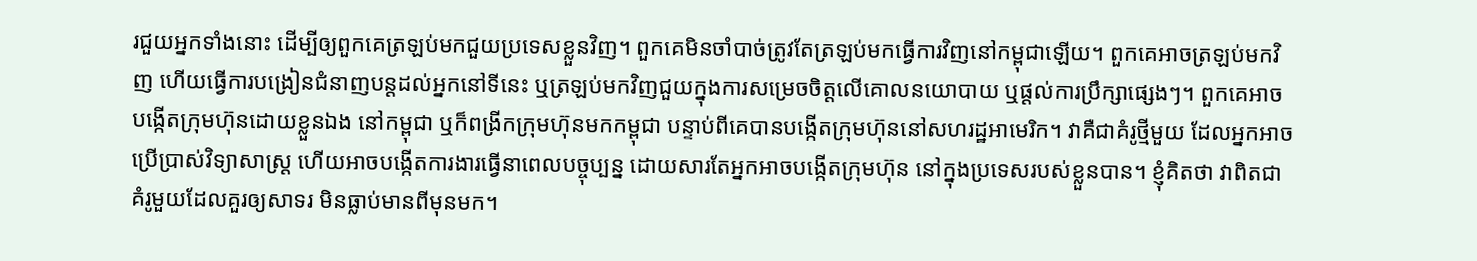រជួយអ្នកទាំងនោះ ដើម្បីឲ្យពួកគេត្រឡប់មកជួយប្រទេសខ្លួនវិញ។ ពួកគេមិនចាំបាច់ត្រូវតែត្រឡប់មកធ្វើការវិញនៅកម្ពុជាឡើយ។ ពួកគេអាចត្រឡប់មកវិញ ហើយធ្វើការបង្រៀនជំនាញបន្តដល់អ្នកនៅទីនេះ ឬត្រឡប់មកវិញជួយក្នុងការសម្រេចចិត្តលើគោលនយោបាយ ឬផ្តល់ការប្រឹក្សាផ្សេងៗ។ ពួកគេអាចបង្កើតក្រុមហ៊ុនដោយខ្លួនឯង នៅកម្ពុជា ឬក៏ពង្រីកក្រុមហ៊ុនមកកម្ពុជា បន្ទាប់ពីគេបានបង្កើតក្រុមហ៊ុននៅសហរដ្ឋអាមេរិក។ វាគឺជាគំរូថ្មីមួយ ដែលអ្នកអាចប្រើប្រាស់វិទ្យាសាស្រ្ត ហើយអាចបង្កើតការងារធ្វើនាពេលបច្ចុប្បន្ន ដោយសារតែអ្នកអាចបង្កើតក្រុមហ៊ុន នៅក្នុងប្រទេសរបស់ខ្លួនបាន។ ខ្ញុំគិតថា វាពិតជាគំរូមួយដែលគួរឲ្យសាទរ មិនធ្លាប់មានពីមុនមក។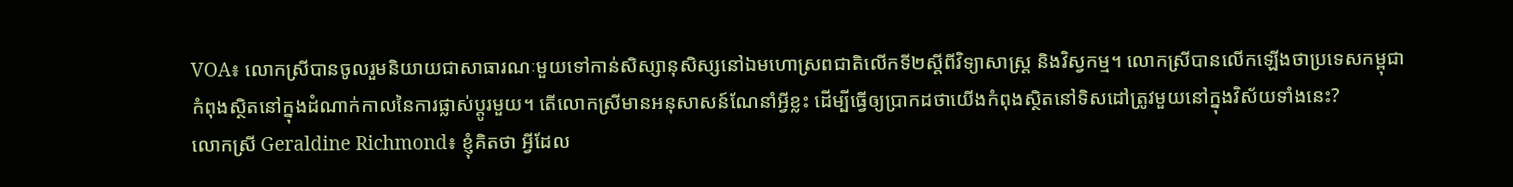VOA៖ លោកស្រីបានចូលរួមនិយាយជាសាធារណៈមួយទៅកាន់សិស្សានុសិស្សនៅឯមហោស្រពជាតិលើកទី២ស្តីពីវិទ្យាសាស្រ្ត និងវិស្វកម្ម។ លោកស្រីបានលើកឡើងថាប្រទេសកម្ពុជា កំពុងស្ថិតនៅក្នុងដំណាក់កាលនៃការផ្លាស់ប្តូរមួយ។ តើលោកស្រីមានអនុសាសន៍ណែនាំអ្វីខ្លះ ដើម្បីធ្វើឲ្យប្រាកដថាយើងកំពុងស្ថិតនៅទិសដៅត្រូវមួយនៅក្នុងវិស័យទាំងនេះ?
លោកស្រី Geraldine Richmond៖ ខ្ញុំគិតថា អ្វីដែល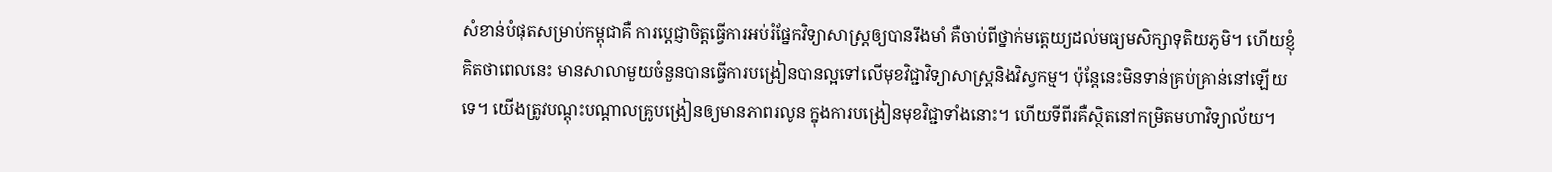សំខាន់បំផុតសម្រាប់កម្ពុជាគឺ ការប្តេជ្ញាចិត្តធ្វើការអប់រំផ្នែកវិទ្យាសាស្រ្តឲ្យបានរឹងមាំ គឺចាប់ពីថ្នាក់មត្តេយ្យដល់មធ្យមសិក្សាទុតិយភូមិ។ ហើយខ្ញុំគិតថាពេលនេះ មានសាលាមួយចំនួនបានធ្វើការបង្រៀនបានល្អទៅលើមុខវិជ្ជាវិទ្យាសាស្រ្តនិងវិស្វកម្ម។ ប៉ុន្តែនេះមិនទាន់គ្រប់គ្រាន់នៅឡើយទេ។ យើងត្រូវបណ្តុះបណ្តាលគ្រូបង្រៀនឲ្យមានភាពរលូន ក្នុងការបង្រៀនមុខវិជ្ជាទាំងនោះ។ ហើយទីពីរគឺស្ថិតនៅកម្រិតមហាវិទ្យាល័យ។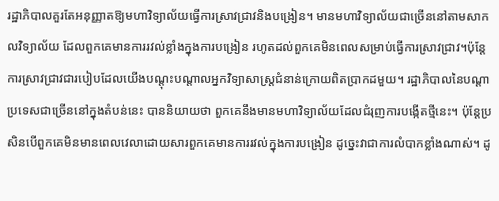រដ្ឋាភិបាលគួរតែអនុញ្ញាតឱ្យមហាវិទ្យាល័យធ្វើការស្រាវជ្រាវនិងបង្រៀន។ មានមហាវិទ្យាល័យជាច្រើននៅតាមសាកលវិទ្យាល័យ ដែលពួកគេមានការរវល់ខ្លាំងក្នុងការបង្រៀន រហូតដល់ពួកគេមិនពេលសម្រាប់ធ្វើការស្រាវជ្រាវ។ប៉ុន្តែការស្រាវជ្រាវជារបៀបដែលយើងបណ្តុះបណ្តាលអ្នកវិទ្យាសាស្រ្តជំនាន់ក្រោយពិតប្រាកដមួយ។ រដ្ឋាភិបាលនៃបណ្តាប្រទេសជាច្រើននៅក្នុងតំបន់នេះ បាននិយាយថា ពួកគេនឹងមានមហាវិទ្យាល័យដែលជំរុញការបង្កើតថ្មីនេះ។ ប៉ុន្តែប្រសិនបើពួកគេមិនមានពេលវេលាដោយសារពួកគេមានការរវល់ក្នុងការបង្រៀន ដូច្នេះវាជាការលំបាកខ្លាំងណាស់។ ដូ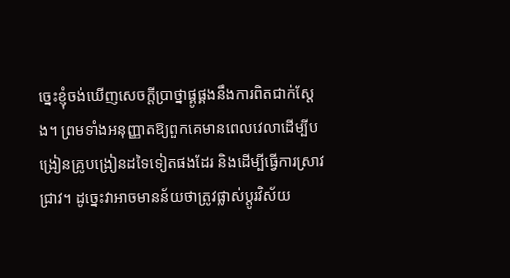ច្នេះខ្ញុំចង់ឃើញសេចក្តីប្រាថ្នាផ្គូផ្គងនឹងការពិតជាក់ស្តែង។ ព្រមទាំងអនុញ្ញាតឱ្យពួកគេមានពេលវេលាដើម្បីបង្រៀនគ្រូបង្រៀនដទៃទៀតផងដែរ និងដើម្បីធ្វើការស្រាវជ្រាវ។ ដូច្នេះវាអាចមានន័យថាត្រូវផ្លាស់ប្តូរវិស័យ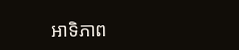អាទិភាព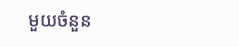មួយចំនួន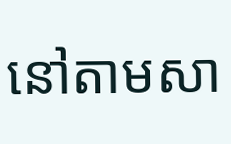នៅតាមសា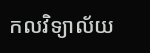កលវិទ្យាល័យ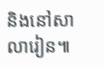និងនៅសាលារៀន៕